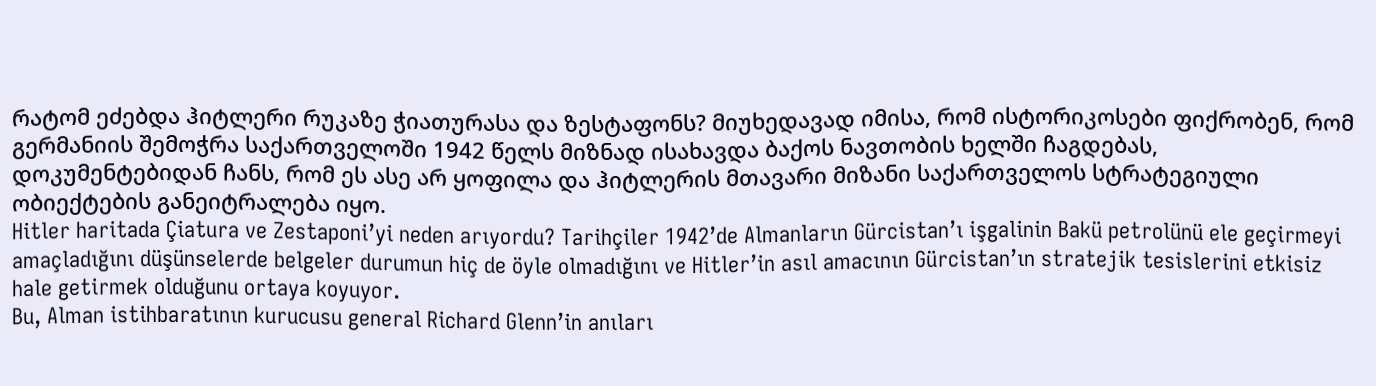რატომ ეძებდა ჰიტლერი რუკაზე ჭიათურასა და ზესტაფონს? მიუხედავად იმისა, რომ ისტორიკოსები ფიქრობენ, რომ გერმანიის შემოჭრა საქართველოში 1942 წელს მიზნად ისახავდა ბაქოს ნავთობის ხელში ჩაგდებას, დოკუმენტებიდან ჩანს, რომ ეს ასე არ ყოფილა და ჰიტლერის მთავარი მიზანი საქართველოს სტრატეგიული ობიექტების განეიტრალება იყო.
Hitler haritada Çiatura ve Zestaponi’yi neden arıyordu? Tarihçiler 1942’de Almanların Gürcistan’ı işgalinin Bakü petrolünü ele geçirmeyi amaçladığını düşünselerde belgeler durumun hiç de öyle olmadığını ve Hitler’in asıl amacının Gürcistan’ın stratejik tesislerini etkisiz hale getirmek olduğunu ortaya koyuyor.
Bu, Alman istihbaratının kurucusu general Richard Glenn’in anıları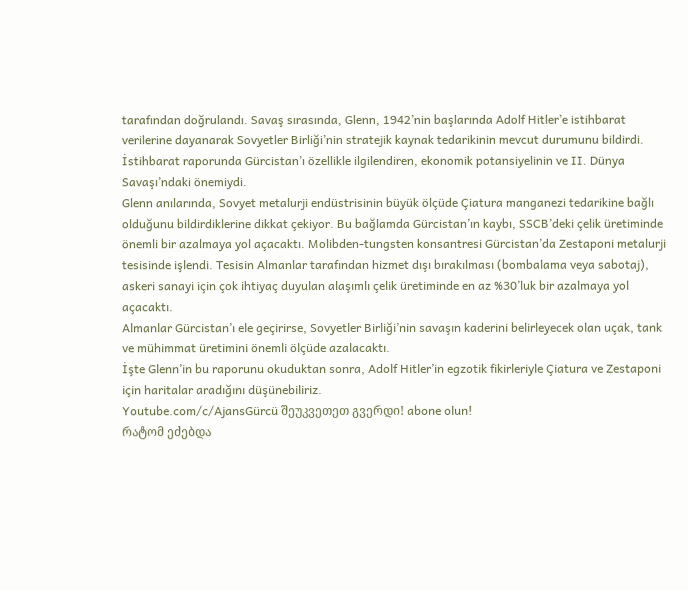tarafından doğrulandı. Savaş sırasında, Glenn, 1942’nin başlarında Adolf Hitler’e istihbarat verilerine dayanarak Sovyetler Birliği’nin stratejik kaynak tedarikinin mevcut durumunu bildirdi. İstihbarat raporunda Gürcistan’ı özellikle ilgilendiren, ekonomik potansiyelinin ve II. Dünya Savaşı’ndaki önemiydi.
Glenn anılarında, Sovyet metalurji endüstrisinin büyük ölçüde Çiatura manganezi tedarikine bağlı olduğunu bildirdiklerine dikkat çekiyor. Bu bağlamda Gürcistan’ın kaybı, SSCB’deki çelik üretiminde önemli bir azalmaya yol açacaktı. Molibden-tungsten konsantresi Gürcistan’da Zestaponi metalurji tesisinde işlendi. Tesisin Almanlar tarafından hizmet dışı bırakılması (bombalama veya sabotaj), askeri sanayi için çok ihtiyaç duyulan alaşımlı çelik üretiminde en az %30’luk bir azalmaya yol açacaktı.
Almanlar Gürcistan’ı ele geçirirse, Sovyetler Birliği’nin savaşın kaderini belirleyecek olan uçak, tank ve mühimmat üretimini önemli ölçüde azalacaktı.
İşte Glenn’in bu raporunu okuduktan sonra, Adolf Hitler’in egzotik fikirleriyle Çiatura ve Zestaponi için haritalar aradığını düşünebiliriz.
Youtube.com/c/AjansGürcü შეუკვეთეთ გვერდი! abone olun!
რატომ ეძებდა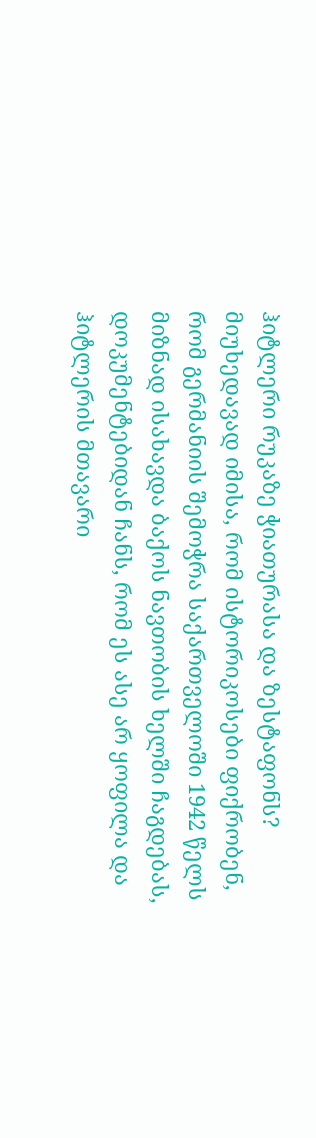ჰიტლერი რუკაზე ჭიათურასა და ზესტაფონს? მიუხედავად იმისა, რომ ისტორიკოსები ფიქრობენ, რომ გერმანიის შემოჭრა საქართველოში 1942 წელს მიზნად ისახავდა ბაქოს ნავთობის ხელში ჩაგდებას, დოკუმენტებიდან ჩანს, რომ ეს ასე არ ყოფილა და ჰიტლერის მთავარი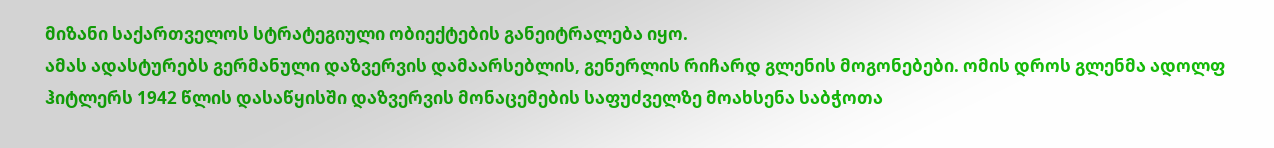მიზანი საქართველოს სტრატეგიული ობიექტების განეიტრალება იყო.
ამას ადასტურებს გერმანული დაზვერვის დამაარსებლის, გენერლის რიჩარდ გლენის მოგონებები. ომის დროს გლენმა ადოლფ ჰიტლერს 1942 წლის დასაწყისში დაზვერვის მონაცემების საფუძველზე მოახსენა საბჭოთა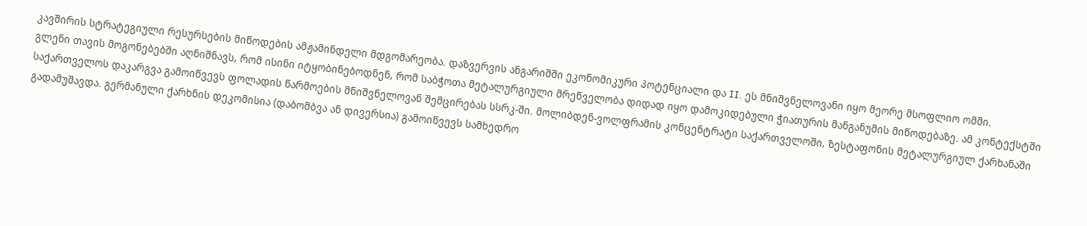კავშირის სტრატეგიული რესურსების მიწოდების ამჟამინდელი მდგომარეობა. დაზვერვის ანგარიშში ეკონომიკური პოტენციალი და II. ეს მნიშვნელოვანი იყო მეორე მსოფლიო ომში.
გლენი თავის მოგონებებში აღნიშნავს, რომ ისინი იტყობინებოდნენ, რომ საბჭოთა მეტალურგიული მრეწველობა დიდად იყო დამოკიდებული ჭიათურის მანგანუმის მიწოდებაზე. ამ კონტექსტში საქართველოს დაკარგვა გამოიწვევს ფოლადის წარმოების მნიშვნელოვან შემცირებას სსრკ-ში. მოლიბდენ-ვოლფრამის კონცენტრატი საქართველოში, ზესტაფონის მეტალურგიულ ქარხანაში გადამუშავდა. გერმანული ქარხნის დეკომისია (დაბომბვა ან დივერსია) გამოიწვევს სამხედრო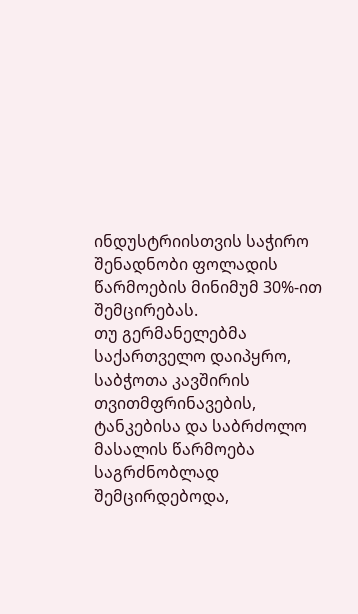ინდუსტრიისთვის საჭირო შენადნობი ფოლადის წარმოების მინიმუმ 30%-ით შემცირებას.
თუ გერმანელებმა საქართველო დაიპყრო, საბჭოთა კავშირის თვითმფრინავების, ტანკებისა და საბრძოლო მასალის წარმოება საგრძნობლად შემცირდებოდა,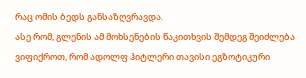რაც ომის ბედს განსაზღვრავდა.
ასე რომ, გლენის ამ მოხსენების წაკითხვის შემდეგ შეიძლება ვიფიქროთ, რომ ადოლფ ჰიტლერი თავისი ეგზოტიკური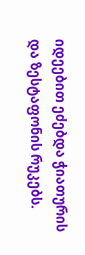იდეებით ეძებდა ჭიათურის და ზესტაფონის რუკებს.